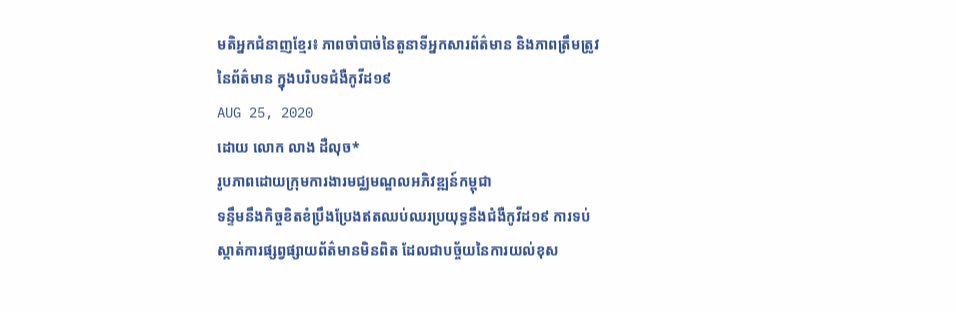មតិអ្នកជំនាញខ្មែរ៖ ភាពចាំបាច់នៃតួនាទីអ្នកសារព័ត៌មាន និងភាពត្រឹមត្រូវនៃព័ត៌មាន ក្នុងបរិបទជំងឺកូវីដ១៩
AUG 25, 2020
ដោយ លោក លាង ដឺលុច*
រូបភាពដោយក្រុមការងារមជ្ឈមណ្ឌលអភិវឌ្ឍន៍កម្ពុជា
ទន្ទឹមនឹងកិច្ចខិតខំប្រឹងប្រែងឥតឈប់ឈរប្រយុទ្ធនឹងជំងឺកូវីដ១៩ ការទប់ស្កាត់ការផ្សព្វផ្សាយព័ត៌មានមិនពិត ដែលជាបច្ច័យនៃការយល់ខុស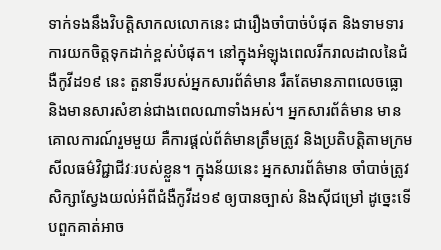ទាក់ទងនឹងវិបត្តិសាកលលោកនេះ ជារឿងចាំបាច់បំផុត និងទាមទារការយកចិត្តទុកដាក់ខ្ពស់បំផុត។ នៅក្នុងអំឡុងពេលរីករាលដាលនៃជំងឺកូវីដ១៩ នេះ តួនាទីរបស់អ្នកសារព័ត៌មាន រឹតតែមានភាពលេចធ្លោ និងមានសារសំខាន់ជាងពេលណាទាំងអស់។ អ្នកសារព័ត៌មាន មានគោលការណ៍រួមមួយ គឺការផ្ដល់ព័ត៌មានត្រឹមត្រូវ និងប្រតិបត្តិតាមក្រមសីលធម៌វិជ្ជាជីវៈរបស់ខ្លួន។ ក្នុងន័យនេះ អ្នកសារព័ត៌មាន ចាំបាច់ត្រូវសិក្សាស្វែងយល់អំពីជំងឺកូវីដ១៩ ឲ្យបានច្បាស់ និងស៊ីជម្រៅ ដូច្នេះទើបពួកគាត់អាច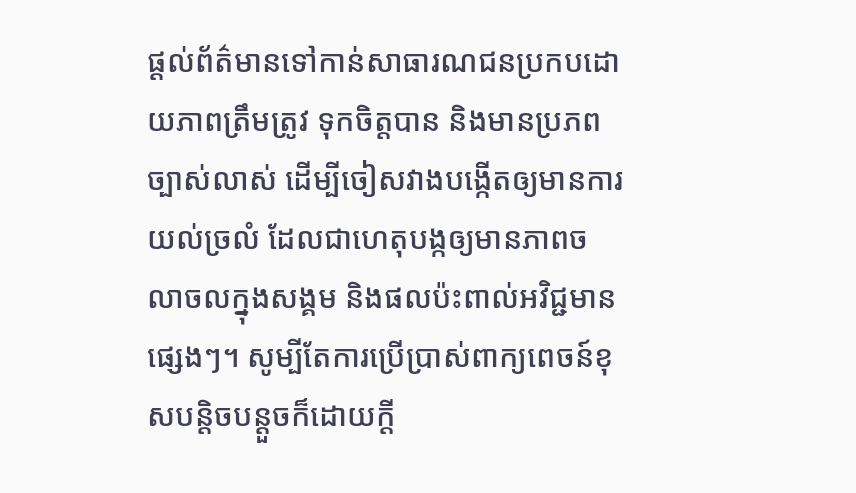ផ្ដល់ព័ត៌មានទៅកាន់សាធារណជនប្រកបដោយភាពត្រឹមត្រូវ ទុកចិត្តបាន និងមានប្រភពច្បាស់លាស់ ដើម្បីចៀសវាងបង្កើតឲ្យមានការយល់ច្រលំ ដែលជាហេតុបង្កឲ្យមានភាពចលាចលក្នុងសង្គម និងផលប៉ះពាល់អវិជ្ជមានផ្សេងៗ។ សូម្បីតែការប្រើប្រាស់ពាក្យពេចន៍ខុសបន្តិចបន្តួចក៏ដោយក្តី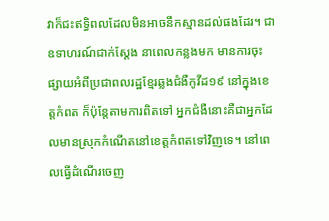វាក៏ជះឥទ្ធិពលដែលមិនអាចនឹកស្មានដល់ផងដែរ។ ជាឧទាហរណ៍ជាក់ស្តែង នាពេលកន្លងមក មានការចុះផ្សាយអំពីប្រជាពលរដ្ឋខ្មែរឆ្លងជំងឺកូវីដ១៩ នៅក្នុងខេត្តកំពត ក៏ប៉ុន្តែតាមការពិតទៅ អ្នកជំងឺនោះគឺជាអ្នកដែលមានស្រុកកំណើតនៅខេត្តកំពតទៅវិញទេ។ នៅពេលធ្វើដំណើរចេញ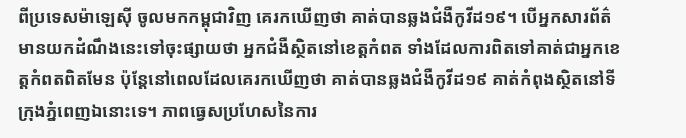ពីប្រទេសម៉ាឡេស៊ី ចូលមកកម្ពុជាវិញ គេរកឃើញថា គាត់បានឆ្លងជំងឺកូវីដ១៩។ បើអ្នកសារព័ត៌មានយកដំណឹងនេះទៅចុះផ្សាយថា អ្នកជំងឺស្ថិតនៅខេត្តកំពត ទាំងដែលការពិតទៅគាត់ជាអ្នកខេត្តកំពតពិតមែន ប៉ុន្តែនៅពេលដែលគេរកឃើញថា គាត់បានឆ្លងជំងឺកូវីដ១៩ គាត់កំពុងស្ថិតនៅទីក្រុងភ្នំពេញឯនោះទេ។ ភាពធ្វេសប្រហែសនៃការ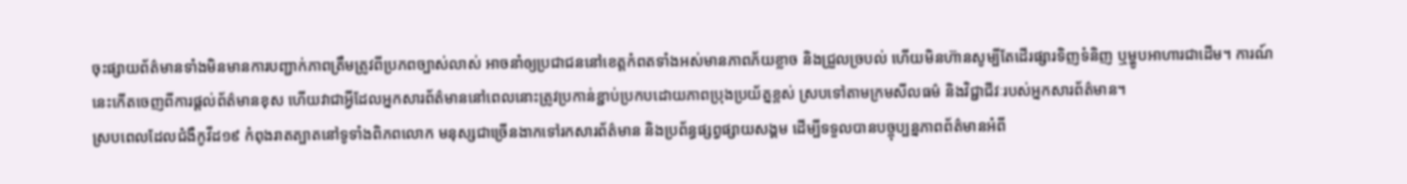ចុះផ្សាយព័ត៌មានទាំងមិនមានការបញ្ជាក់ភាពត្រឹមត្រូវពីប្រភពច្បាស់លាស់ អាចនាំឲ្យប្រជាជននៅខេត្តកំពតទាំងអស់មានភាពភ័យខ្លាច និងជ្រួលច្របល់ ហើយមិនហ៊ានសូម្បីតែដើរផ្សារទិញទំនិញ ឬម្ហូបអាហារជាដើម។ ការណ៍នេះកើតចេញពីការផ្ដល់ព័ត៌មានខុស ហើយវាជាអ្វីដែលអ្នកសារព័ត៌មាននៅពេលនោះតូ្រវប្រកាន់ខ្ជាប់ប្រកបដោយភាពប្រុងប្រយ័ត្នខ្ពស់ ស្របទៅតាមក្រមសីលធម៌ និងវិជ្ជាជីវៈរបស់អ្នកសារព័ត៌មាន។
ស្របពេលដែលជំងឺកូវីដ១៩ កំពុងរាតត្បាតនៅទូទាំងពិភពលោក មនុស្សជាច្រើនងាកទៅរកសារព័ត៌មាន និងប្រព័ន្ធផ្សព្វផ្សាយសង្គម ដើម្បីទទួលបានបច្ចុប្បន្នភាពព័ត៌មានអំពី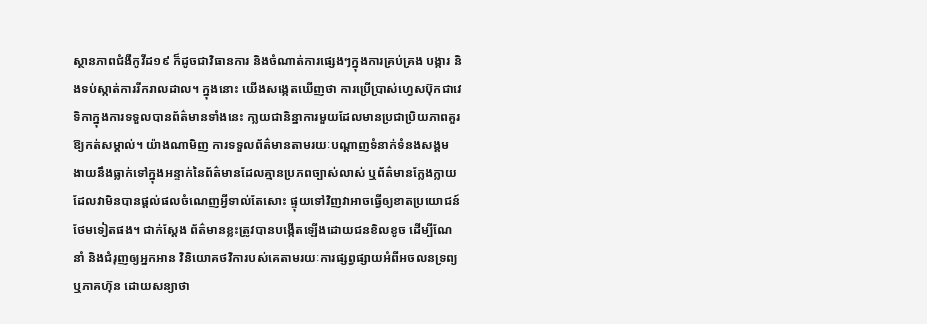ស្ថានភាពជំងឺកូវីដ១៩ ក៏ដូចជាវិធានការ និងចំណាត់ការផ្សេងៗក្នុងការគ្រប់គ្រង បង្ការ និងទប់ស្កាត់ការរីករាលដាល។ ក្នុងនោះ យើងសង្កេតឃើញថា ការប្រើប្រាស់ហ្វេសប៊ុកជាវេទិកាក្នុងការទទួលបានព័ត៌មានទាំងនេះ កា្លយជានិន្នាការមួយដែលមានប្រជាប្រិយភាពគួរឱ្យកត់សម្គាល់។ យ៉ាងណាមិញ ការទទួលព័ត៌មានតាមរយៈបណ្ដាញទំនាក់ទំនងសង្គម ងាយនឹងធ្លាក់ទៅក្នុងអន្ទាក់នៃព័ត៌មានដែលគ្មានប្រភពច្បាស់លាស់ ឬព័ត៌មានក្លែងក្លាយ ដែលវាមិនបានផ្ដល់ផលចំណេញអ្វីទាល់តែសោះ ផ្ទុយទៅវិញវាអាចធ្វើឲ្យខាតប្រយោជន៍ថែមទៀតផង។ ជាក់ស្ដែង ព័ត៌មានខ្លះត្រូវបានបង្កើតឡើងដោយជនខិលខូច ដើម្បីណែនាំ និងជំរុញឲ្យអ្នកអាន វិនិយោគថវិការបស់គេតាមរយៈការផ្សព្វផ្សាយអំពីអចលនទ្រព្យ ឬភាគហ៊ុន ដោយសន្យាថា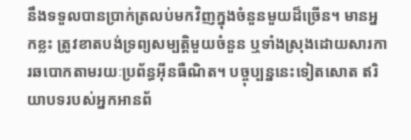នឹងទទួលបានប្រាក់ត្រលប់មកវិញក្នុងចំនួនមួយដ៏ច្រើន។ មានអ្នកខ្លះ ត្រូវខាតបង់ទ្រព្យសម្បត្តិមួយចំនួន ឬទាំងស្រុងដោយសារការឆបោកតាមរយៈប្រព័ន្ធអ៊ីនធឺណិត។ បច្ចុប្បន្ននេះទៀតសោត ឥរិយាបទរបស់អ្នកអានព័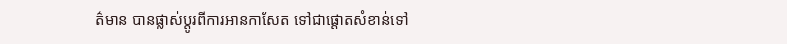ត៌មាន បានផ្លាស់ប្ដូរពីការអានកាសែត ទៅជាផ្ដោតសំខាន់ទៅ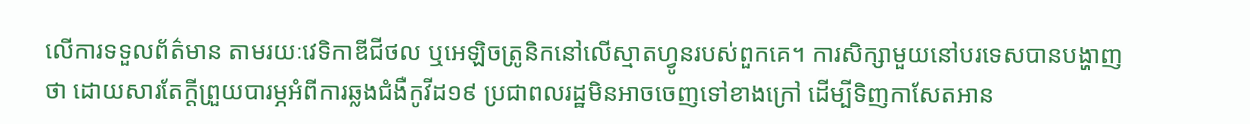លើការទទួលព័ត៌មាន តាមរយៈវេទិកាឌីជីថល ឬអេឡិចត្រូនិកនៅលើស្មាតហ្វូនរបស់ពួកគេ។ ការសិក្សាមួយនៅបរទេសបានបង្ហាញថា ដោយសារតែក្តីព្រួយបារម្ភអំពីការឆ្លងជំងឺកូវីដ១៩ ប្រជាពលរដ្ឋមិនអាចចេញទៅខាងក្រៅ ដើម្បីទិញកាសែតអាន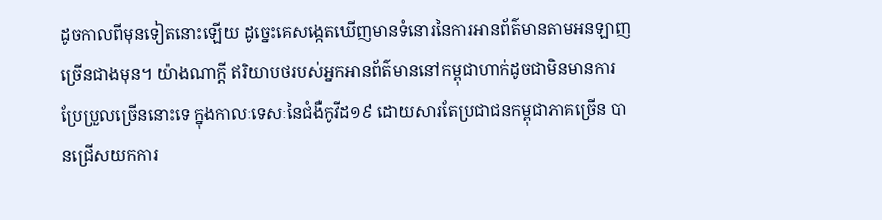ដូចកាលពីមុនទៀតនោះឡើយ ដូច្នេះគេសង្កេតឃើញមានទំនោរនៃការអានព័ត៌មានតាមអនឡាញច្រើនជាងមុន។ យ៉ាងណាក្តី ឥរិយាបថរបស់អ្នកអានព័ត៌មាននៅកម្ពុជាហាក់ដូចជាមិនមានការប្រែប្រួលច្រើននោះទេ ក្នុងកាលៈទេសៈនៃជំងឺកូវីដ១៩ ដោយសារតែប្រជាជនកម្ពុជាភាគច្រើន បានជ្រើសយកការ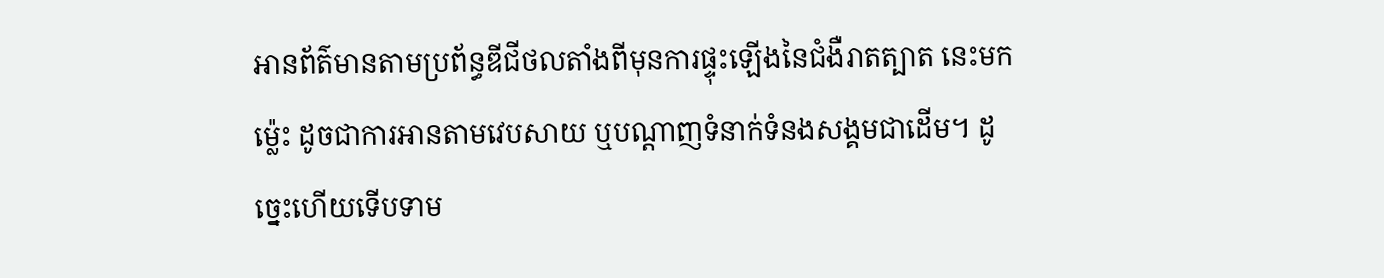អានព័ត៌មានតាមប្រព័ន្ធឌីជីថលតាំងពីមុនការផ្ទុះឡើងនៃជំងឺរាតត្បាត នេះមកម្ល៉េះ ដូចជាការអានតាមវេបសាយ ឬបណ្ដាញទំនាក់ទំនងសង្គមជាដើម។ ដូច្នេះហើយទើបទាម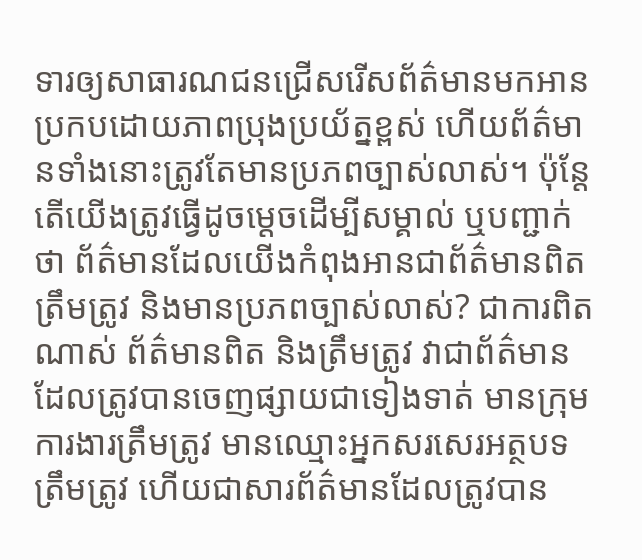ទារឲ្យសាធារណជនជ្រើសរើសព័ត៌មានមកអាន ប្រកបដោយភាពប្រុងប្រយ័ត្នខ្ពស់ ហើយព័ត៌មានទាំងនោះត្រូវតែមានប្រភពច្បាស់លាស់។ ប៉ុន្តែ តើយើងត្រូវធ្វើដូចម្តេចដើម្បីសម្គាល់ ឬបញ្ជាក់ថា ព័ត៌មានដែលយើងកំពុងអានជាព័ត៌មានពិត ត្រឹមត្រូវ និងមានប្រភពច្បាស់លាស់? ជាការពិតណាស់ ព័ត៌មានពិត និងត្រឹមត្រូវ វាជាព័ត៌មានដែលត្រូវបានចេញផ្សាយជាទៀងទាត់ មានក្រុមការងារត្រឹមត្រូវ មានឈ្មោះអ្នកសរសេរអត្ថបទត្រឹមត្រូវ ហើយជាសារព័ត៌មានដែលត្រូវបាន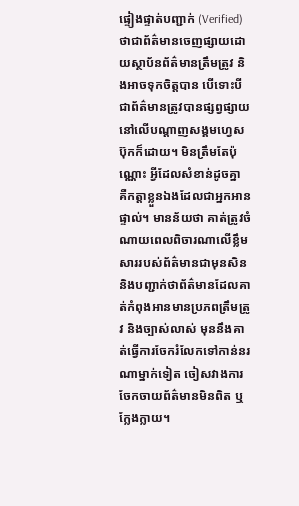ផ្ទៀងផ្ទាត់បញ្ជាក់ (Verified) ថាជាព័ត៌មានចេញផ្សាយដោយស្ថាប័នព័ត៌មានត្រឹមត្រូវ និងអាចទុកចិត្តបាន បើទោះបីជាព័ត៌មានត្រូវបានផ្សព្វផ្សាយនៅលើបណ្ដាញសង្គមហ្វេសប៊ុកក៏ដោយ។ មិនត្រឹមតែប៉ុណ្ណោះ អ្វីដែលសំខាន់ដូចគ្នា គឺកត្តាខ្លួនឯងដែលជាអ្នកអានផ្ទាល់។ មានន័យថា គាត់ត្រូវចំណាយពេលពិចារណាលើខ្លឹមសាររបស់ព័ត៌មានជាមុនសិន និងបញ្ជាក់ថាព័ត៌មានដែលគាត់កំពុងអានមានប្រភពត្រឹមត្រូវ និងច្បាស់លាស់ មុននឹងគាត់ធ្វើការចែករំលែកទៅកាន់នរណាម្នាក់ទៀត ចៀសវាងការចែកចាយព័ត៌មានមិនពិត ឬក្លែងក្លាយ។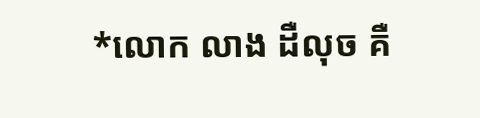*លោក លាង ដឺលុច គឺ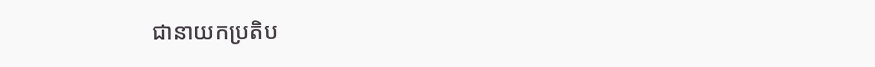ជានាយកប្រតិប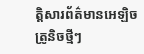ត្តិសារព័ត៌មានអេឡិចត្រូនិចថ្មីៗ